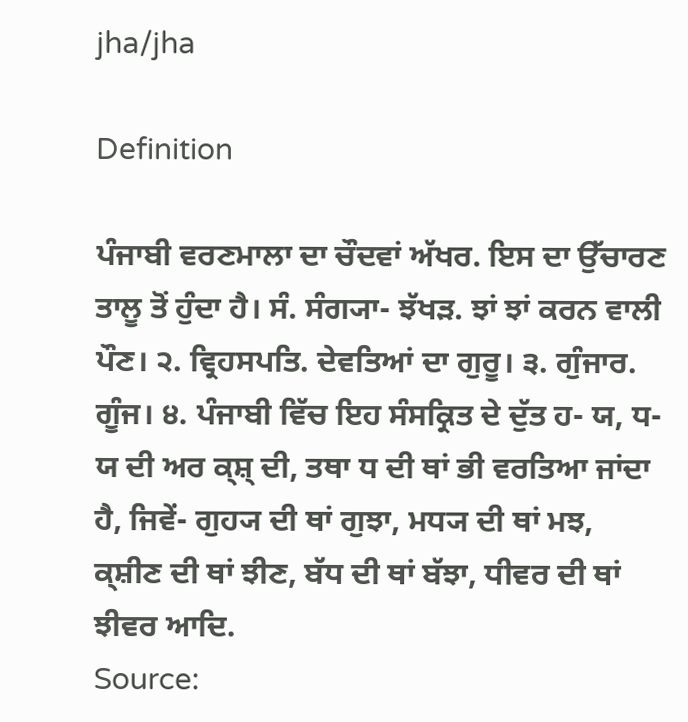jha/jha

Definition

ਪੰਜਾਬੀ ਵਰਣਮਾਲਾ ਦਾ ਚੌਦਵਾਂ ਅੱਖਰ. ਇਸ ਦਾ ਉੱਚਾਰਣ ਤਾਲੂ ਤੋਂ ਹੁੰਦਾ ਹੈ। ਸੰ. ਸੰਗ੍ਯਾ- ਝੱਖੜ. ਝਾਂ ਝਾਂ ਕਰਨ ਵਾਲੀ ਪੌਣ। ੨. ਵ੍ਰਿਹਸਪਤਿ. ਦੇਵਤਿਆਂ ਦਾ ਗੁਰੂ। ੩. ਗੁੰਜਾਰ. ਗੂੰਜ। ੪. ਪੰਜਾਬੀ ਵਿੱਚ ਇਹ ਸੰਸਕ੍ਰਿਤ ਦੇ ਦੁੱਤ ਹ- ਯ, ਧ- ਯ ਦੀ ਅਰ ਕ੍ਸ਼੍‍ ਦੀ, ਤਥਾ ਧ ਦੀ ਥਾਂ ਭੀ ਵਰਤਿਆ ਜਾਂਦਾ ਹੈ, ਜਿਵੇਂ- ਗੁਹ੍ਯ ਦੀ ਥਾਂ ਗੁਝਾ, ਮਧ੍ਯ ਦੀ ਥਾਂ ਮਝ, ਕ੍ਸ਼ੀਣ ਦੀ ਥਾਂ ਝੀਣ, ਬੱਧ ਦੀ ਥਾਂ ਬੱਝਾ, ਧੀਵਰ ਦੀ ਥਾਂ ਝੀਵਰ ਆਦਿ.
Source: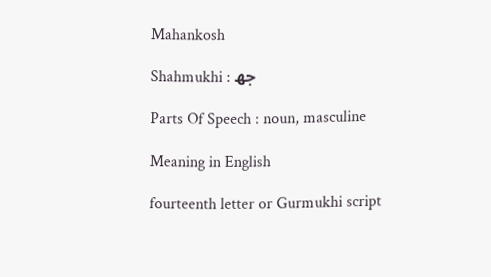Mahankosh

Shahmukhi : جھ

Parts Of Speech : noun, masculine

Meaning in English

fourteenth letter or Gurmukhi script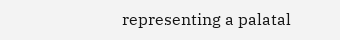representing a palatal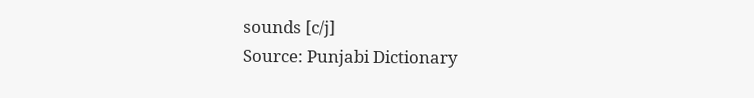sounds [c/j]
Source: Punjabi Dictionary